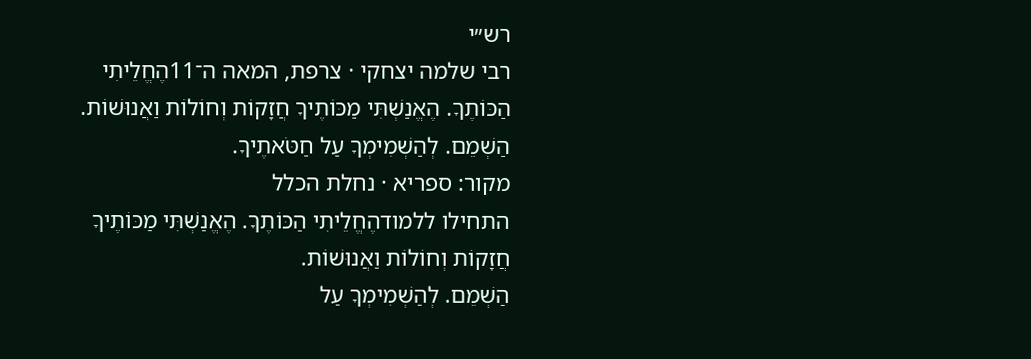רש״י
רבי שלמה יצחקי · צרפת, המאה ה־11הֶחֱלֵיתִי הַכּוֹתֶךָ. הֶאֱנַשְׁתִּי מַכּוֹתֶיךָ חֲזָקוֹת וְחוֹלוֹת וַאֲנוּשׁוֹת.
הַשְׁמֵם. לְהַשְׁמִימְךָ עַל חַטֹּאתֶיךָ.
מקור: ספריא · נחלת הכלל
התחילו ללמודהֶחֱלֵיתִי הַכּוֹתֶךָ. הֶאֱנַשְׁתִּי מַכּוֹתֶיךָ חֲזָקוֹת וְחוֹלוֹת וַאֲנוּשׁוֹת.
הַשְׁמֵם. לְהַשְׁמִימְךָ עַל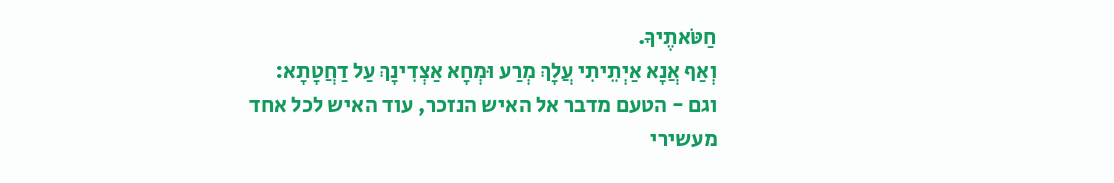חַטֹּאתֶיךָ.
וְאַף אֲנָא אַיְתֵיתִי עֲלָךְ מְרַע וּמְחָא אַצְדִינָךְ עַל דַחֲטָתָא:
וגם - הטעם מדבר אל האיש הנזכר, עוד האיש לכל אחד מעשירי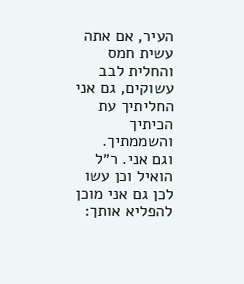העיר, אם אתה עשית חמס והחלית לבב עשוקים, גם אני החליתיך עת הכיתיך והשממתיך.
וגם אני. ר״ל הואיל וכן עשו לכן גם אני מוכן להפליא אותך: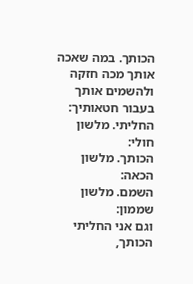הכותך. במה שאכה אותך מכה חזקה ולהשמים אותך בעבור חטאותיך:
החליתי. מלשון חולי:
הכותך. מלשון הכאה:
השמם. מלשון שממון:
וגם אני החליתי הכותך,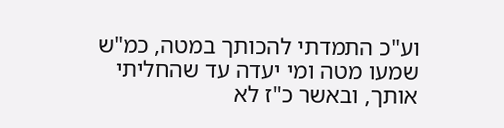וע"כ התמדתי להכותך במטה, כמ"ש שמעו מטה ומי יעדה עד שהחליתי אותך, ובאשר כ"ז לא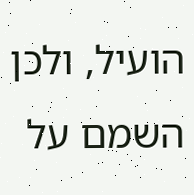הועיל, ולכן השמם על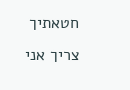חטאתיך צריך אני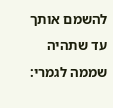להשמם אותך עד שתהיה שממה לגמרי: